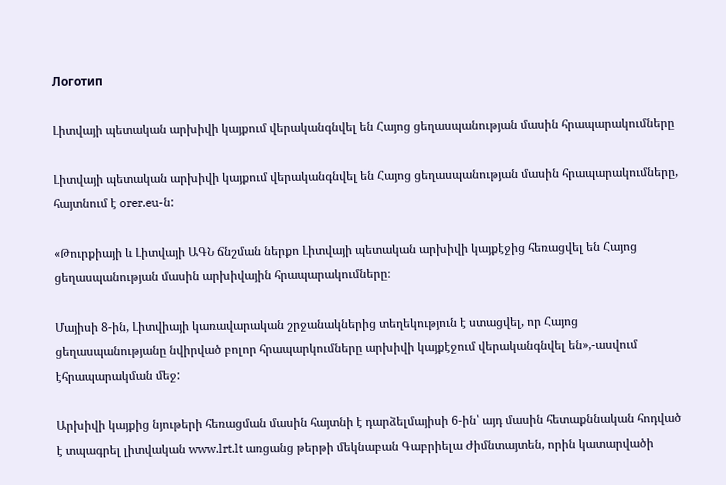Логотип

Լիտվայի պետական արխիվի կայքում վերականգնվել են Հայոց ցեղասպանության մասին հրապարակումները

Լիտվայի պետական արխիվի կայքում վերականգնվել են Հայոց ցեղասպանության մասին հրապարակումները, հայտնում է orer.eu-ն:

«Թուրքիայի և Լիտվայի ԱԳՆ ճնշման ներքո Լիտվայի պետական արխիվի կայքէջից հեռացվել են Հայոց ցեղասպանության մասին արխիվային հրապարակումները։

Մայիսի 8-ին, Լիտվիայի կառավարական շրջանակներից տեղեկություն է ստացվել, որ Հայոց ցեղասպանությանը նվիրված բոլոր հրապարկումները արխիվի կայքէջում վերականգնվել են»,-ասվում էհրապարակման մեջ:

Արխիվի կայքից նյութերի հեռացման մասին հայտնի է դարձելմայիսի 6-ին՝ այդ մասին հետաքննական հոդված է տպագրել լիտվական www.lrt.lt առցանց թերթի մեկնաբան Գաբրիելա Ժիմնտայտեն, որին կատարվածի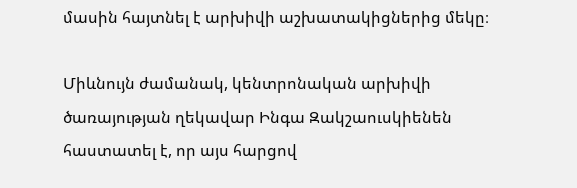մասին հայտնել է արխիվի աշխատակիցներից մեկը։

Միևնույն ժամանակ, կենտրոնական արխիվի ծառայության ղեկավար Ինգա Զակշաուսկիենեն հաստատել է, որ այս հարցով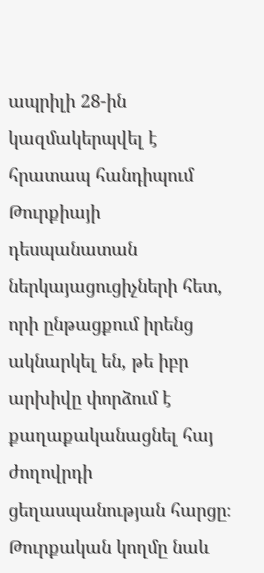ապրիլի 28-ին կազմակերպվել է հրատապ հանդիպում Թուրքիայի դեսպանատան ներկայացուցիչների հետ, որի ընթացքում իրենց ակնարկել են, թե իբր արխիվը փորձում է քաղաքականացնել հայ ժողովրդի ցեղասպանության հարցը։ Թուրքական կողմը նաև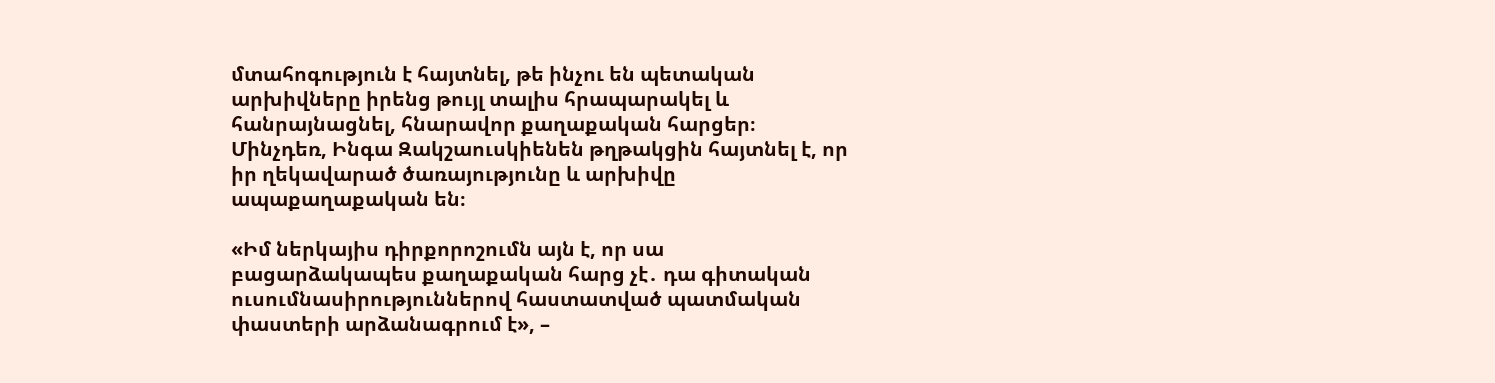մտահոգություն է հայտնել, թե ինչու են պետական արխիվները իրենց թույլ տալիս հրապարակել և հանրայնացնել, հնարավոր քաղաքական հարցեր։ Մինչդեռ, Ինգա Զակշաուսկիենեն թղթակցին հայտնել է, որ իր ղեկավարած ծառայությունը և արխիվը ապաքաղաքական են։

«Իմ ներկայիս դիրքորոշումն այն է, որ սա բացարձակապես քաղաքական հարց չէ․ դա գիտական ուսումնասիրություններով հաստատված պատմական փաստերի արձանագրում է», –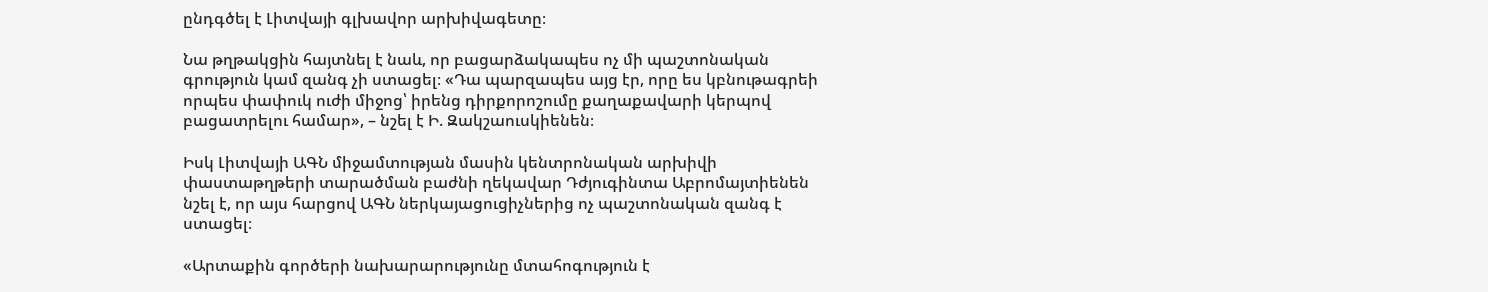ընդգծել է Լիտվայի գլխավոր արխիվագետը։

Նա թղթակցին հայտնել է նաև, որ բացարձակապես ոչ մի պաշտոնական գրություն կամ զանգ չի ստացել։ «Դա պարզապես այց էր, որը ես կբնութագրեի որպես փափուկ ուժի միջոց՝ իրենց դիրքորոշումը քաղաքավարի կերպով բացատրելու համար», – նշել է Ի. Զակշաուսկիենեն։

Իսկ Լիտվայի ԱԳՆ միջամտության մասին կենտրոնական արխիվի փաստաթղթերի տարածման բաժնի ղեկավար Դժյուգինտա Աբրոմայտիենեն նշել է, որ այս հարցով ԱԳՆ ներկայացուցիչներից ոչ պաշտոնական զանգ է ստացել։

«Արտաքին գործերի նախարարությունը մտահոգություն է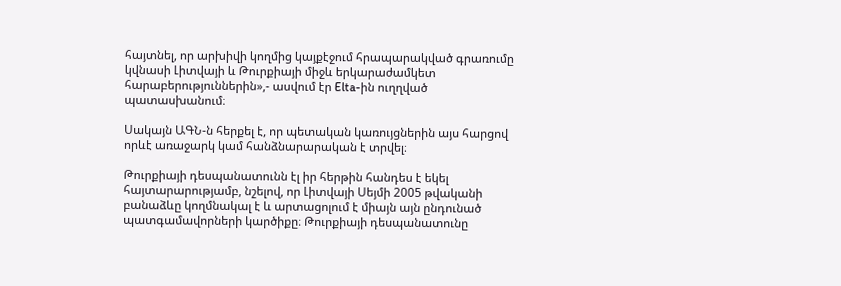հայտնել, որ արխիվի կողմից կայքէջում հրապարակված գրառումը կվնասի Լիտվայի և Թուրքիայի միջև երկարաժամկետ հարաբերություններին»,- ասվում էր Elta-ին ուղղված պատասխանում։

Սակայն ԱԳՆ-ն հերքել է, որ պետական կառույցներին այս հարցով որևէ առաջարկ կամ հանձնարարական է տրվել։

Թուրքիայի դեսպանատունն էլ իր հերթին հանդես է եկել հայտարարությամբ, նշելով, որ Լիտվայի Սեյմի 2005 թվականի բանաձևը կողմնակալ է և արտացոլում է միայն այն ընդունած պատգամավորների կարծիքը։ Թուրքիայի դեսպանատունը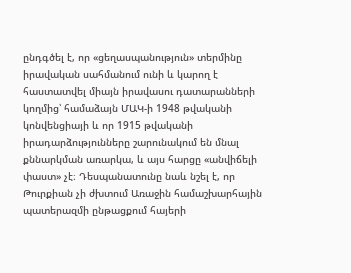ընդգծել է, որ «ցեղասպանություն» տերմինը իրավական սահմանում ունի և կարող է հաստատվել միայն իրավասու դատարանների կողմից՝ համաձայն ՄԱԿ-ի 1948 թվականի կոնվենցիայի և որ 1915 թվականի իրադարձությունները շարունակում են մնալ քննարկման առարկա, և այս հարցը «անվիճելի փաստ» չէ։ Դեսպանատունը նաև նշել է, որ Թուրքիան չի ժխտում Առաջին համաշխարհային պատերազմի ընթացքում հայերի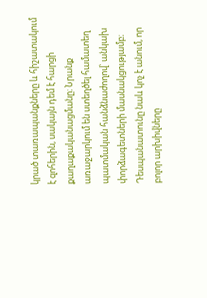կրած տառապանքները և հիշատակում է զոհերին, սակայն դեմ է հարցի քաղաքականացմանը։ Նրանք առաջարկում են ստեղծել համատեղ պատմական հանձնաժողով՝ անկախ փորձագետների մասնակցությամբ։ Դեսպանատունը նաև կոչ է անում, որ բոլոր արխիվները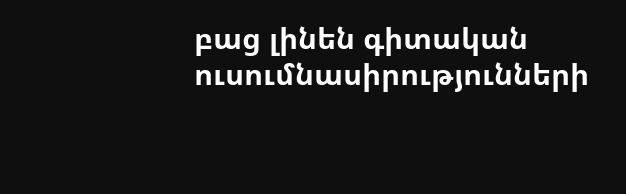բաց լինեն գիտական ուսումնասիրությունների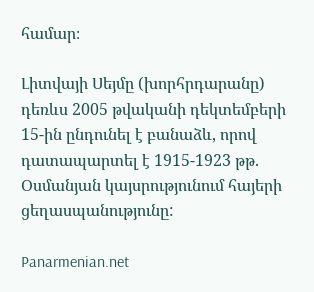համար։

Լիտվայի Սեյմը (խորհրդարանը) դեռևս 2005 թվականի դեկտեմբերի 15-ին ընդունել է բանաձև, որով դատապարտել է 1915-1923 թթ. Օսմանյան կայսրությունում հայերի ցեղասպանությունը:

Panarmenian.net